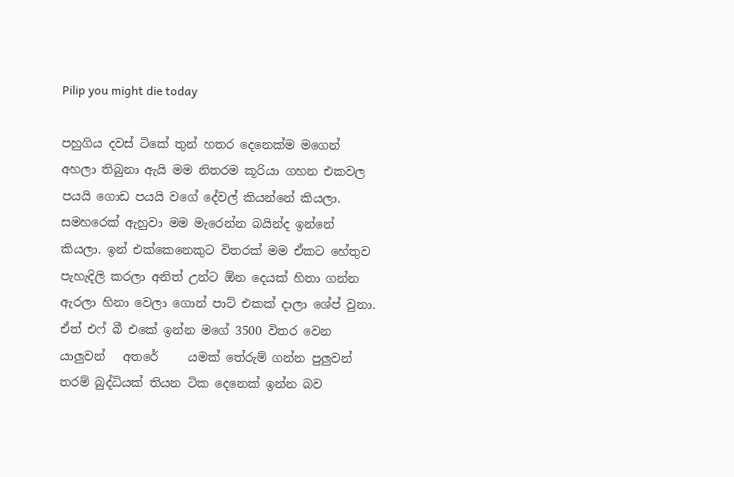Pilip you might die today

පහුගිය දවස් ටිකේ තුන් හතර දෙනෙක්ම මගෙන් අහලා තිබුනා ඇයි මම නිතරම කූරියා ගහන එකවල පයයි ගොඩ පයයි වගේ දේවල් කියන්නේ කියලා. සමහරෙක් ඇහුවා මම මැරෙන්න බයින්ද ඉන්නේ කියලා. ඉන් එක්කෙනෙකුට විතරක් මම ඒකට හේතුව පැහැදිලි කරලා අනිත් උන්ට ඕන දෙයක් හිතා ගන්න ඇරලා හිනා වෙලා ගොන් පාට් එකක් දාලා ශේප් වුනා. ඒත් එෆ් බී එකේ ඉන්න මගේ 3500 විතර වෙන යාලුවන්   අතරේ     යමක් තේරුම් ගන්න පුලුවන් තරම් බුද්ධියක් තියන ටික දෙනෙක් ඉන්න බව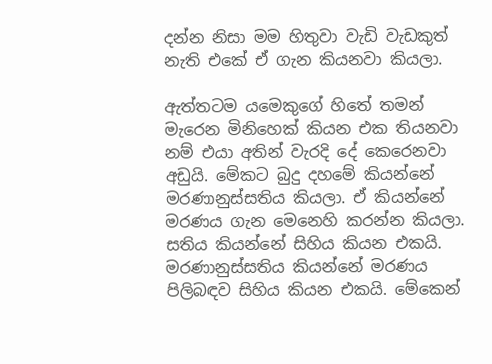දන්න නිසා මම හිතුවා වැඩි වැඩකුත් නැති එකේ ඒ ගැන කියනවා කියලා.

ඇත්තටම යමෙකුගේ හිතේ තමන් මැරෙන මිනිහෙක් කියන එක තියනවා නම් එයා අතින් වැරදි දේ කෙරෙනවා අඩුයි. මේකට බුදු දහමේ කියන්නේ මරණානුස්සතිය කියලා. ඒ කියන්නේ මරණය ගැන මෙනෙහි කරන්න කියලා. සතිය කියන්නේ සිහිය කියන එකයි. මරණානුස්සතිය කියන්නේ මරණය පිලිබඳව සිහිය කියන එකයි. මේකෙන්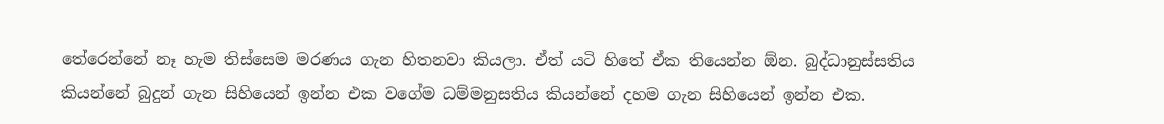තේරෙන්නේ නෑ හැම තිස්සෙම මරණය ගැන හිතනවා කියලා. ඒත් යටි හිතේ ඒක තියෙන්න ඕන. බුද්ධානුස්සතිය කියන්නේ බුදුන් ගැන සිහියෙන් ඉන්න එක වගේම ධම්මනුසතිය කියන්නේ දහම ගැන සිහියෙන් ඉන්න එක.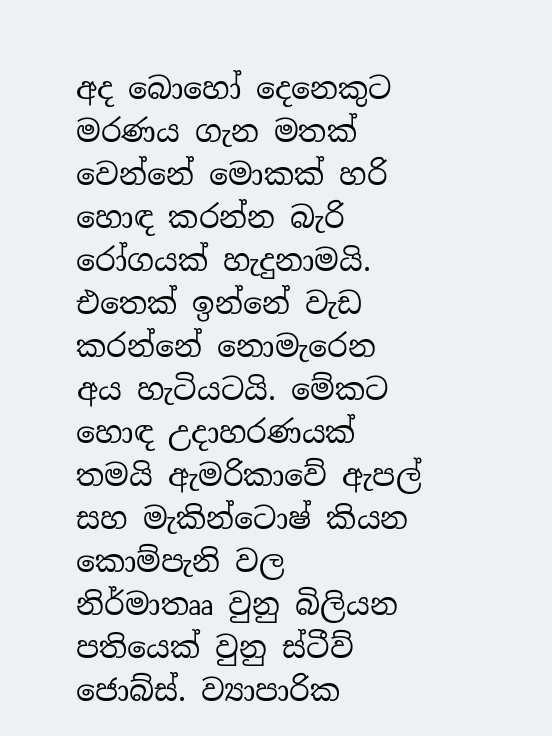අද බොහෝ දෙනෙකුට මරණය ගැන මතක් වෙන්නේ මොකක් හරි හොඳ කරන්න බැරි රෝගයක් හැදුනාමයි. එතෙක් ඉන්නේ වැඩ කරන්නේ නොමැරෙන අය හැටියටයි. මේකට හොඳ උදාහරණයක් තමයි ඇමරිකාවේ ඇපල් සහ මැකින්ටොෂ් කියන කොම්පැනි වල නිර්මාතෲ වුනු බිලියන පතියෙක් වුනු ස්ටීව් ජොබ්ස්. ව්‍යාපාරික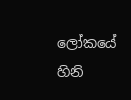ලෝකයේ හිනි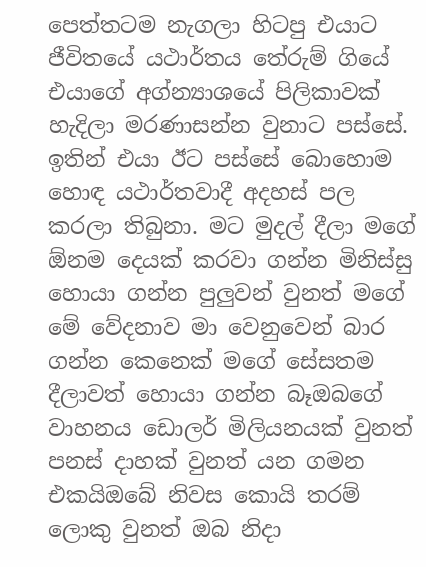පෙත්තටම නැගලා හිටපු එයාට ජීවිතයේ යථාර්තය තේරුම් ගියේ එයාගේ අග්න්‍යාශයේ පිලිකාවක් හැදිලා මරණාසන්න වුනාට පස්සේ. ඉතින් එයා ඊට පස්සේ බොහොම හොඳ යථාර්තවාදී අදහස් පල කරලා තිබුනා. මට මුදල් දීලා මගේ ඕනම දෙයක් කරවා ගන්න මිනිස්සු හොයා ගන්න පුලුවන් වුනත් මගේ මේ වේදනාව මා වෙනුවෙන් බාර ගන්න කෙනෙක් මගේ සේසතම දීලාවත් හොයා ගන්න බෑඔබගේ වාහනය ඩොලර් මිලියනයක් වුනත් පනස් දාහක් වුනත් යන ගමන එකයිඔබේ නිවස කොයි තරම් ලොකු වුනත් ඔබ නිදා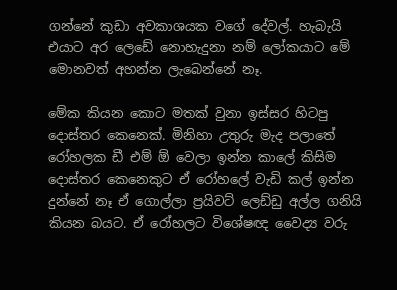ගන්නේ කුඩා අවකාශයක වගේ දේවල්. හැබැයි එයාට අර ලෙඩේ නොහැදුනා නම් ලෝකයාට මේ මොනවත් අහන්න ලැබෙන්නේ නෑ.

මේක කියන කොට මතක් වුනා ඉස්සර හිටපු දොස්තර කෙනෙක්. මිනිහා උතුරු මැද පලාතේ රෝහලක ඩී එම් ඕ වෙලා ඉන්න කාලේ කිසිම දොස්තර කෙනෙකුට ඒ රෝහලේ වැඩි කල් ඉන්න දුන්නේ නෑ ඒ ගොල්ලා ප්‍රයිවට් ලෙඩ්ඩු අල්ල ගනියි කියන බයට. ඒ රෝහලට විශේෂඥ වෛද්‍ය වරු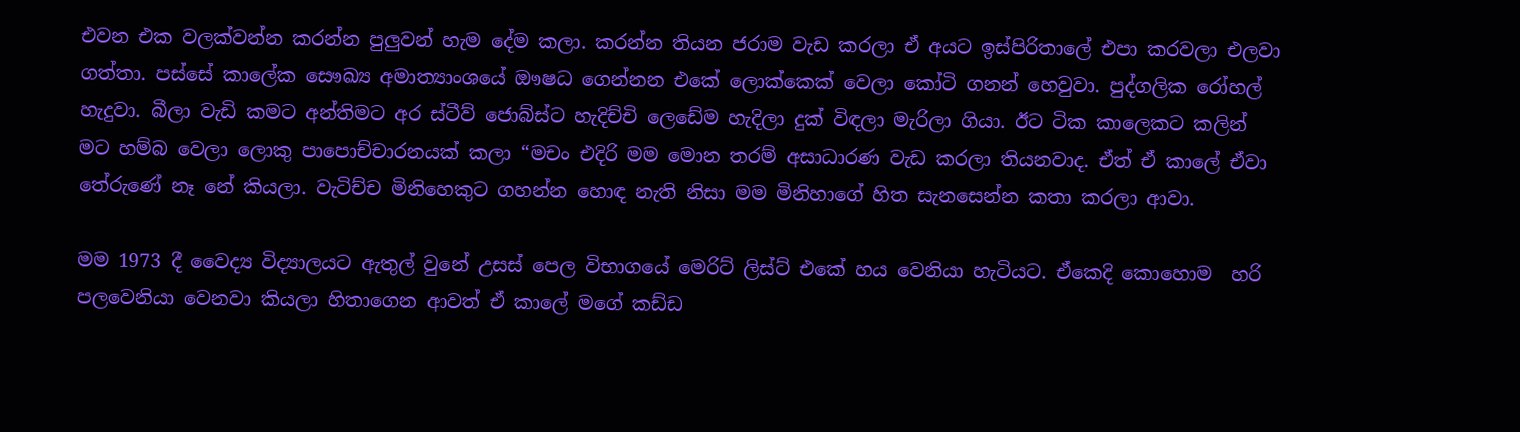එවන එක වලක්වන්න කරන්න පුලුවන් හැම දේම කලා. කරන්න තියන ජරාම වැඩ කරලා ඒ අයට ඉස්පිරිතාලේ එපා කරවලා එලවා ගත්තා. පස්සේ කාලේක සෞඛ්‍ය අමාත්‍යාංශයේ ඖෂධ ගෙන්නන එකේ ලොක්කෙක් වෙලා කෝටි ගනන් හෙවුවා. පුද්ගලික රෝහල් හැදුවා. බීලා වැඩි කමට අන්තිමට අර ස්ටීව් ජොබ්ස්ට හැදිච්චි ලෙඩේම හැදිලා දුක් විඳලා මැරිලා ගියා. ඊට ටික කාලෙකට කලින් මට හම්බ වෙලා ලොකු පාපොච්චාරනයක් කලා “මචං එදිරි මම මොන තරම් අසාධාරණ වැඩ කරලා තියනවාද. ඒත් ඒ කාලේ ඒවා තේරුණේ නෑ නේ කියලා. වැටිච්ච මිනිහෙකුට ගහන්න හොඳ නැති නිසා මම මිනිහාගේ හිත සැනසෙන්න කතා කරලා ආවා.

මම 1973 දී වෛද්‍ය විද්‍යාලයට ඇතුල් වුනේ උසස් පෙල විභාගයේ මෙරිට් ලිස්ට් එකේ හය වෙනියා හැටියට. ඒකෙදි කොහොම  හරි පලවෙනියා වෙනවා කියලා හිතාගෙන ආවත් ඒ කාලේ මගේ කඩ්ඩ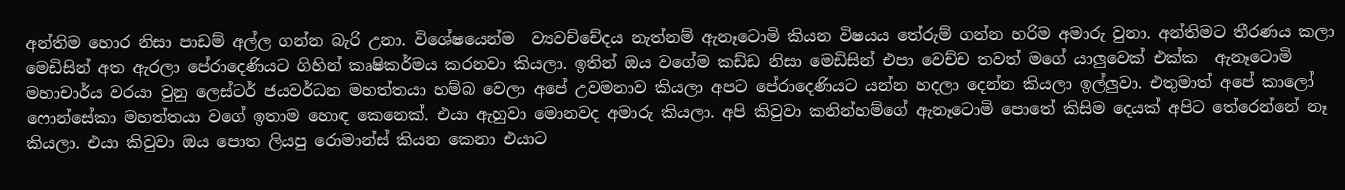අන්තිම හොර නිසා පාඩම් අල්ල ගන්න බැරි උනා. විශේෂයෙන්ම  ව්‍යවච්චේදය නැත්නම් ඇනෑටොමි කියන විෂයය තේරුම් ගන්න හරිම අමාරු වුනා. අන්තිමට තීරණය කලා මෙඩිසින් අත ඇරලා පේරාදෙණියට ගිහින් කෘෂිකර්මය කරනවා කියලා. ඉතින් ඔය වගේම කඩ්ඩ නිසා මෙඩිසින් එපා වෙච්ච තවත් මගේ යාලුවෙක් එක්ක  ඇනෑටොමි  මහාචාර්ය වරයා වුනු ලෙස්ටර් ජයවර්ධන මහත්තයා හම්බ වෙලා අපේ උවමනාව කියලා අපට පේරාදෙණියට යන්න හදලා දෙන්න කියලා ඉල්ලුවා. එතුමාත් අපේ කාලෝ ෆොන්සේකා මහත්තයා වගේ ඉතාම හොඳ කෙනෙක්. එයා ඇහුවා මොනවද අමාරු කියලා. අපි කිවුවා කනින්හම්ගේ ඇනෑටොමි පොතේ කිසිම දෙයක් අපිට තේරෙන්නේ නෑ කියලා. එයා කිවුවා ඔය පොත ලියපු රොමාන්ස් කියන කෙනා එයාට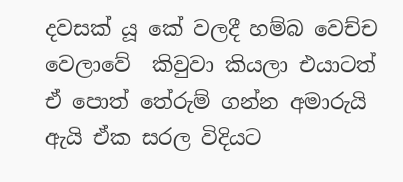දවසක් යූ කේ වලදී හම්බ වෙච්ච වෙලාවේ  කිවුවා කියලා එයාටත්  ඒ පොත් තේරුම් ගන්න අමාරුයි ඇයි ඒක සරල විදියට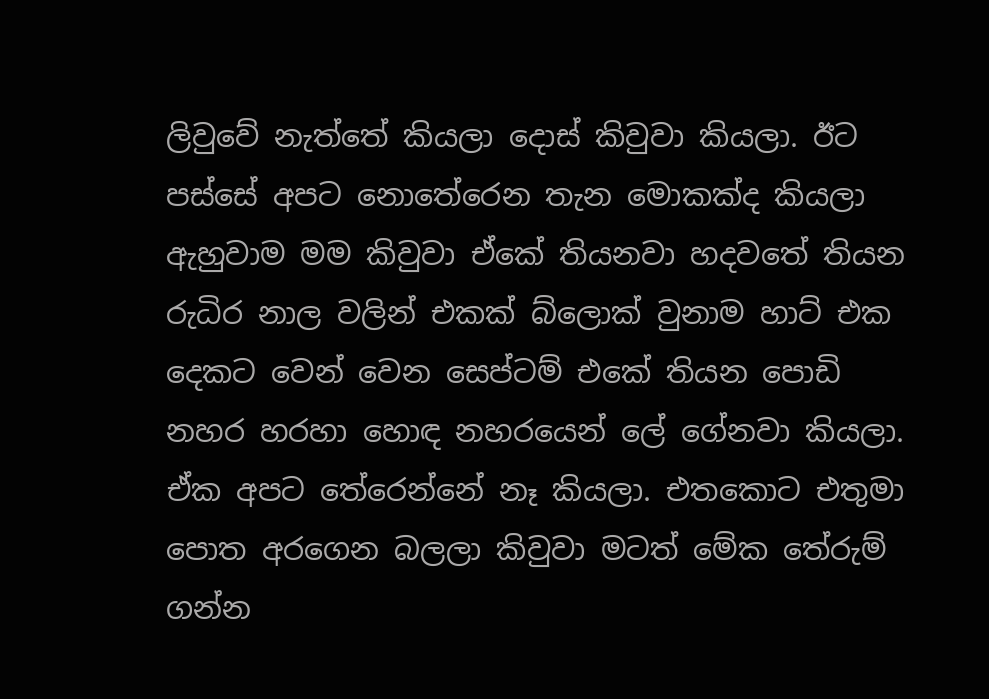ලිවුවේ නැත්තේ කියලා දොස් කිවුවා කියලා. ඊට පස්සේ අපට නොතේරෙන තැන මොකක්ද කියලා ඇහුවාම මම කිවුවා ඒකේ තියනවා හදවතේ තියන රුධිර නාල වලින් එකක් බ්ලොක් වුනාම හාට් එක දෙකට වෙන් වෙන සෙප්ටම් එකේ තියන පොඩි නහර හරහා හොඳ නහරයෙන් ලේ ගේනවා කියලා. ඒක අපට තේරෙන්නේ නෑ කියලා. එතකොට එතුමා පොත අරගෙන බලලා කිවුවා මටත් මේක තේරුම් ගන්න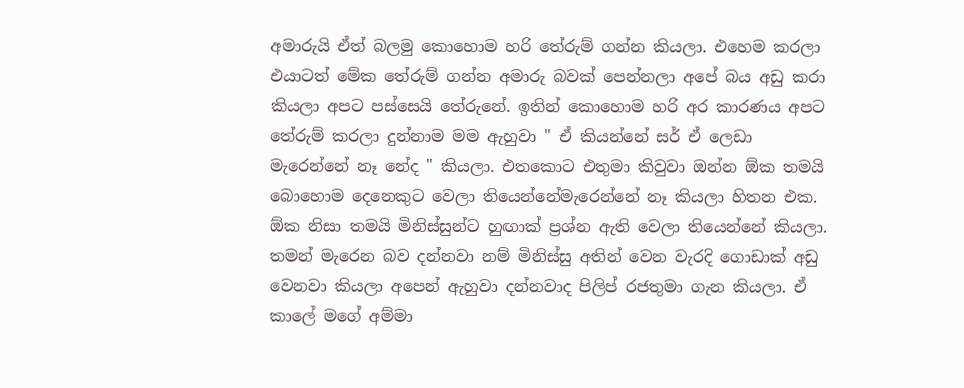අමාරුයි ඒත් බලමු කොහොම හරි තේරුම් ගන්න කියලා. එහෙම කරලා එයාටත් මේක තේරුම් ගන්න අමාරු බවක් පෙන්නලා අපේ බය අඩු කරා කියලා අපට පස්සෙයි තේරුනේ. ඉතින් කොහොම හරි අර කාරණය අපට තේරුම් කරලා දුන්නාම මම ඇහුවා " ඒ කියන්නේ සර් ඒ ලෙඩා මැරෙන්නේ නෑ නේද " කියලා. එතකොට එතුමා කිවුවා ඔන්න ඕක තමයි බොහොම දෙනෙකුට වෙලා තියෙන්නේමැරෙන්නේ නෑ කියලා හිතන එක. ඕක නිසා තමයි මිනිස්සුන්ට හුඟාක් ප්‍රශ්න ඇති වෙලා තියෙන්නේ කියලා. තමන් මැරෙන බව දන්නවා නම් මිනිස්සු අතින් වෙන වැරදි ගොඩාක් අඩු වෙනවා කියලා අපෙන් ඇහුවා දන්නවාද පිලිප් රජතුමා ගැන කියලා. ඒ කාලේ මගේ අම්මා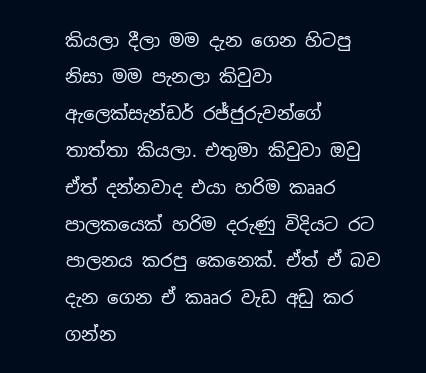කියලා දීලා මම දැන ගෙන හිටපු නිසා මම පැනලා කිවුවා ඇලෙක්සැන්ඩර් රජ්ජුරුවන්ගේ තාත්තා කියලා. එතුමා කිවුවා ඔවු ඒත් දන්නවාද එයා හරිම කෲර පාලකයෙක් හරිම දරුණු විදියට රට පාලනය කරපු කෙනෙක්. ඒත් ඒ බව දැන ගෙන ඒ කෲර වැඩ අඩු කර ගන්න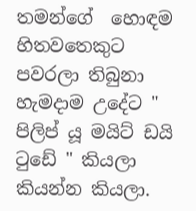තමන්ගේ  හොඳම හිතවතෙකුට පවරලා තිබුනා හැමදාම උදේට " පිලිප් යූ මයිට් ඩයි ටුඩේ " කියලා කියන්න කියලා.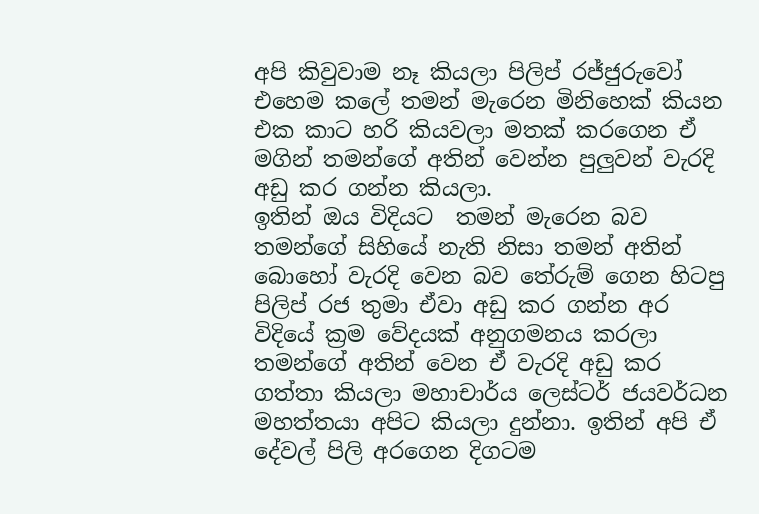අපි කිවුවාම නෑ කියලා පිලිප් රජ්ජුරුවෝ එහෙම කලේ තමන් මැරෙන මිනිහෙක් කියන එක කාට හරි කියවලා මතක් කරගෙන ඒ මගින් තමන්ගේ අතින් වෙන්න පුලුවන් වැරදි අඩු කර ගන්න කියලා.
ඉතින් ඔය විදියට  තමන් මැරෙන බව  තමන්ගේ සිහියේ නැති නිසා තමන් අතින් බොහෝ වැරදි වෙන බව තේරුම් ගෙන හිටපු පිලිප් රජ තුමා ඒවා අඩු කර ගන්න අර විදියේ ක්‍රම වේදයක් අනුගමනය කරලා තමන්ගේ අතින් වෙන ඒ වැරදි අඩු කර ගත්තා කියලා මහාචාර්ය ලෙස්ටර් ජයවර්ධන මහත්තයා අපිට කියලා දුන්නා. ඉතින් අපි ඒ දේවල් පිලි අරගෙන දිගටම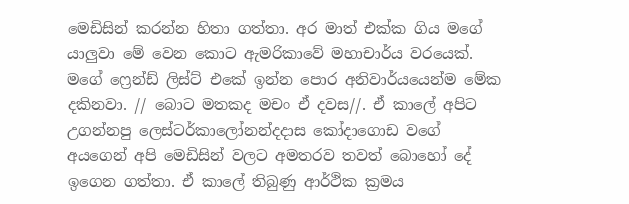මෙඩිසින් කරන්න හිතා ගත්තා. අර මාත් එක්ක ගිය මගේ යාලුවා මේ වෙන කොට ඇමරිකාවේ මහාචාර්ය වරයෙක්. මගේ ෆ්‍රෙන්ඩ් ලිස්ට් එකේ ඉන්න පොර අනිවාර්යයෙන්ම මේක දකිනවා. // බොට මතකද මචං ඒ දවස//. ඒ කාලේ අපිට උගන්නපු ලෙස්ටර්කාලෝනන්දදාස කෝදාගොඩ වගේ අයගෙන් අපි මෙඩිසින් වලට අමතරව තවත් බොහෝ දේ ඉගෙන ගත්තා. ඒ කාලේ තිබුණු ආර්ථික ක්‍රමය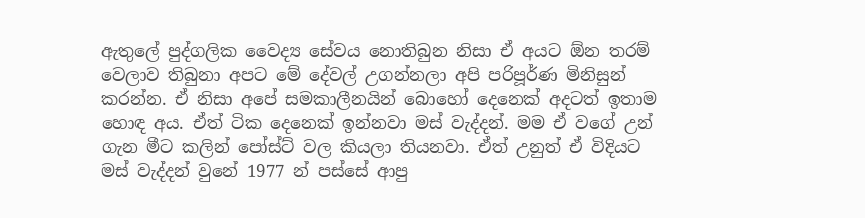ඇතුලේ පුද්ගලික වෛද්‍ය සේවය නොතිබුන නිසා ඒ අයට ඕන තරම් වෙලාව තිබුනා අපට මේ දේවල් උගන්නලා අපි පරිපූර්ණ මිනිසුන් කරන්න. ඒ නිසා අපේ සමකාලීනයින් බොහෝ දෙනෙක් අදටත් ඉතාම හොඳ අය. ඒත් ටික දෙනෙක් ඉන්නවා මස් වැද්දන්. මම ඒ වගේ උන් ගැන මීට කලින් පෝස්ට් වල කියලා තියනවා. ඒත් උනුත් ඒ විදියට මස් වැද්දන් වුනේ 1977 න් පස්සේ ආපු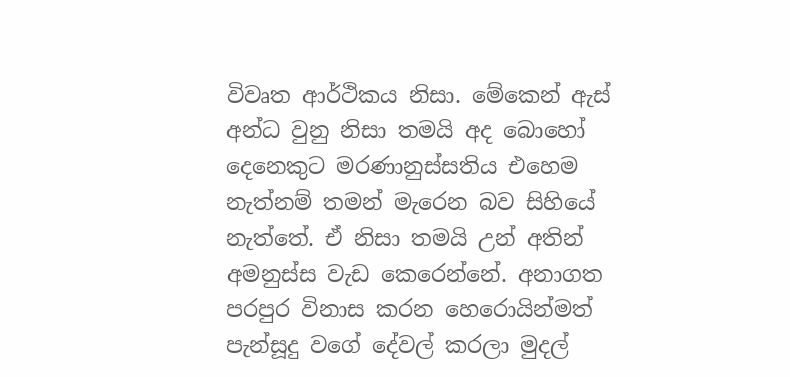විවෘත ආර්ථිකය නිසා. මේකෙන් ඇස් අන්ධ වුනු නිසා තමයි අද බොහෝ දෙනෙකුට මරණානුස්සතිය එහෙම නැත්නම් තමන් මැරෙන බව සිහියේ නැත්තේ. ඒ නිසා තමයි උන් අතින් අමනුස්ස වැඩ කෙරෙන්නේ. අනාගත පරපුර විනාස කරන හෙරොයින්මත් පැන්සූදු වගේ දේවල් කරලා මුදල්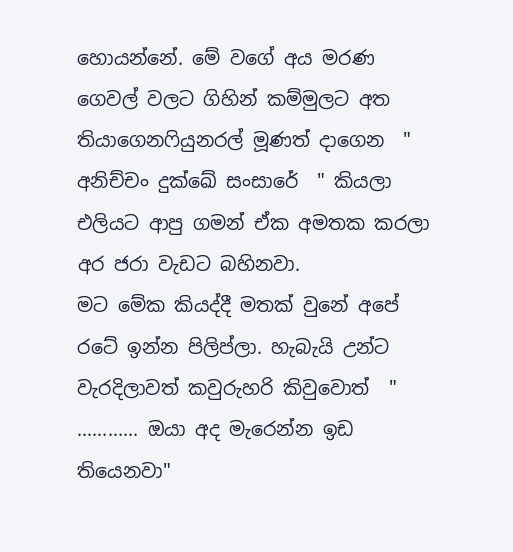හොයන්නේ. මේ වගේ අය මරණ ගෙවල් වලට ගිහින් කම්මුලට අත තියාගෙනෆියුනරල් මූණත් දාගෙන  " අනිච්චං දුක්ඛේ සංසාරේ  " කියලා එලියට ආපු ගමන් ඒක අමතක කරලා අර ජරා වැඩට බහිනවා.
මට මේක කියද්දී මතක් වුනේ අපේ රටේ ඉන්න පිලිප්ලා. හැබැයි උන්ට වැරදිලාවත් කවුරුහරි කිවුවොත්  " ............ ඔයා අද මැරෙන්න ඉඩ තියෙනවා"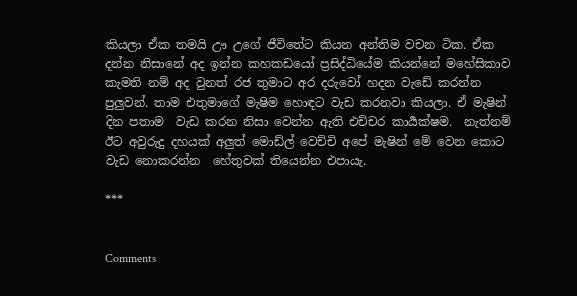කියලා ඒක තමයි ඌ උගේ ජීවිතේට කියන අන්තිම වචන ටික. ඒක දන්න නිසානේ අද ඉන්න කහකඩයෝ ප්‍රසිද්ධියේම කියන්නේ මහේසිකාව කැමති නම් අද වුනත් රජ තුමාට අර දරුවෝ හදන වැඩේ කරන්න පුලුවන්. තාම එතුමාගේ මැෂිම හොඳට වැඩ කරනවා කියලා. ඒ මැෂින් දින පතාම  වැඩ කරන නිසා වෙන්න ඇති එච්චර කාර්‍යක්ෂම.  නැත්නම් ඊට අවුරුදු දහයක් අලුත් මොඩ්ල් වෙච්චි අපේ මැෂින් මේ වෙන කොට වැඩ නොකරන්න  හේතුවක් තියෙන්න එපායැ.

***


Comments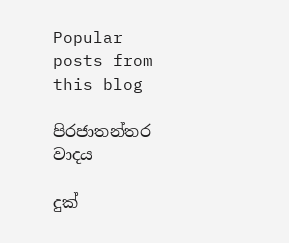Popular posts from this blog

පිරජාතන්තර වාදය

දුක්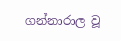ගන්නාරාල වූ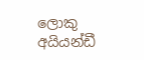ලොකු අයියන්ඩී